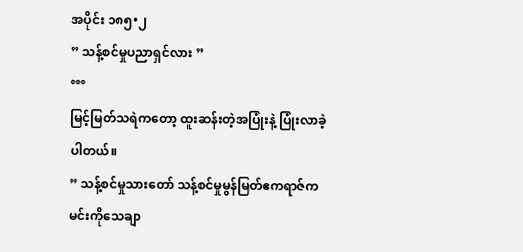အပိုင်း ၁၈၅•၂
” သန့်စင်မှုပညာရှင်လား ”
°°°
မြင့်မြတ်သရဲကတော့ ထူးဆန်းတဲ့အပြုံးနဲ့ ပြုံးလာခဲ့ပါတယ်။
” သန့်စင်မှုသားတော် သန့်စင်မှုမွန်မြတ်ဧကရာဇ်က မင်းကိုသေချာ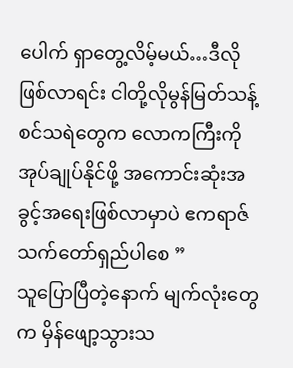ပေါက် ရှာတွေ့လိမ့်မယ်…ဒီလိုဖြစ်လာရင်း ငါတို့လိုမွန်မြတ်သန့်စင်သရဲတွေက လောကကြီးကိုအုပ်ချုပ်နိုင်ဖို့ အကောင်းဆုံးအခွင့်အရေးဖြစ်လာမှာပဲ ဧကရာဇ်သက်တော်ရှည်ပါစေ ”
သူပြောပြီတဲ့နောက် မျက်လုံးတွေက မှိန်ဖျော့သွားသ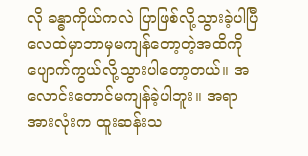လို ခန္ဓာကိုယ်ကလဲ ပြာဖြစ်လို့သွားခဲ့ပါပြီ လေထဲမှာဘာမှမကျန်တော့တဲ့အထိကို ပျောက်ကွယ်လို့သွားပါတော့တယ်။ အလောင်းတောင်မကျန်ခဲ့ပါဘူး။ အရာအားလုံးက ထူးဆန်းသ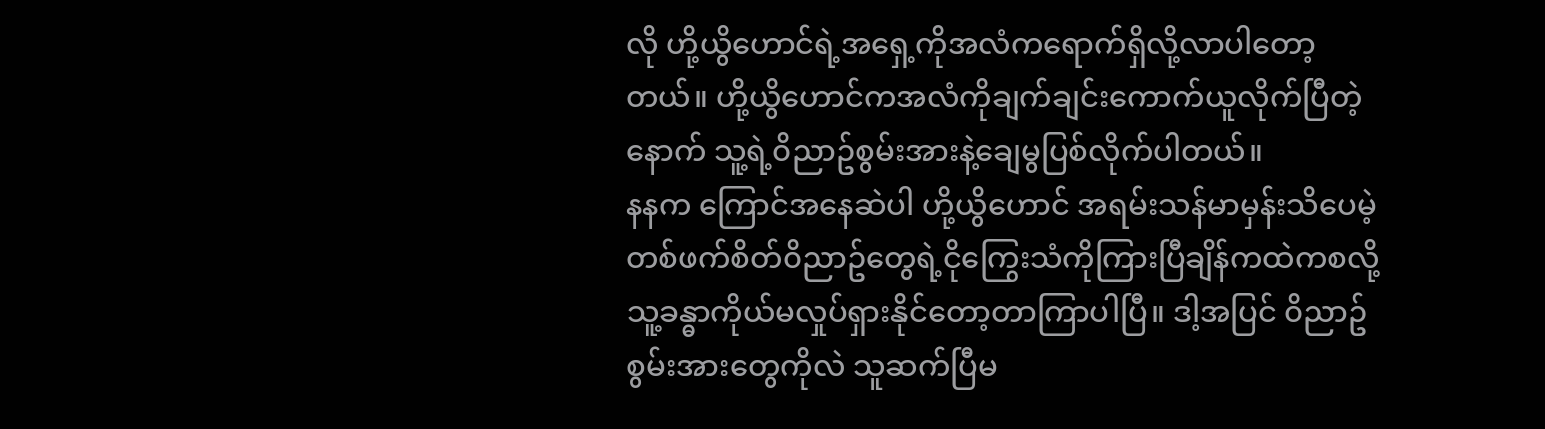လို ဟို့ယွိဟောင်ရဲ့အရှေ့ကိုအလံကရောက်ရှိလို့လာပါတော့တယ်။ ဟို့ယွိဟောင်ကအလံကိုချက်ချင်းကောက်ယူလိုက်ပြီတဲ့နောက် သူ့ရဲ့၀ိညာဥ်စွမ်းအားနဲ့ချေမွပြစ်လိုက်ပါတယ်။
နနက ကြောင်အနေဆဲပါ ဟို့ယွိဟောင် အရမ်းသန်မာမှန်းသိပေမဲ့ တစ်ဖက်စိတ်၀ိညာဥ်တွေရဲ့ငိုကြွေးသံကိုကြားပြီချိန်ကထဲကစလို့ သူ့ခန္ဓာကိုယ်မလှုပ်ရှားနိုင်တော့တာကြာပါပြီ။ ဒါ့အပြင် ၀ိညာဥ်စွမ်းအားတွေကိုလဲ သူဆက်ပြီမ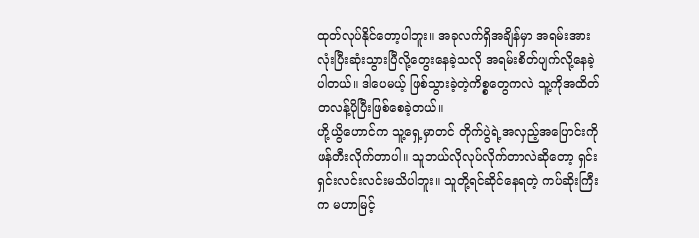ထုတ်လုပ်နိုင်တော့ပါဘူး။ အခုလက်ရှိအချိန်မှာ အရမ်းအားလုံးပြီးဆုံးသွားပြီလို့တွေးနေခဲ့သလို အရမ်းစိတ်ပျက်လို့နေခဲ့ပါတယ်။ ဒါပေမယ့် ဖြစ်သွားခဲ့တဲ့ကိစ္စတွေကလဲ သူ့ကိုအထိတ်တလန့်ပိုပြီးဖြစ်စေခဲ့တယ်။
ဟို့ယွိဟောင်က သူ့ရှေ့မှာတင် တိုက်ပွဲရဲ့အလှည့်အပြောင်းကို ဖန်တီးလိုက်တာပါ။ သူဘယ်လိုလုပ်လိုက်တာလဲဆိုတော့ ရှင်းရှင်းလင်းလင်းမသိပါဘူး။ သူတို့ရင်ဆိုင်နေရတဲ့ ကပ်ဆိုးကြီးက မဟာမြင့်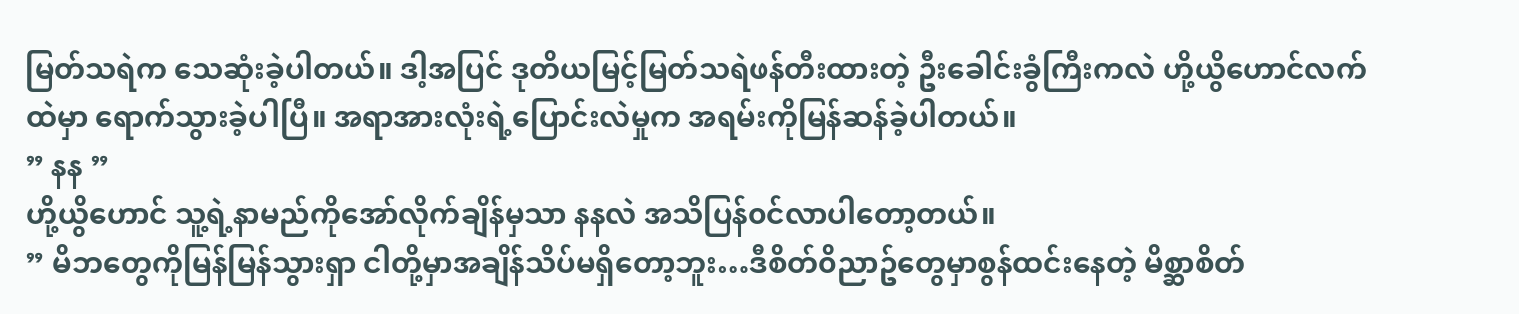မြတ်သရဲက သေဆုံးခဲ့ပါတယ်။ ဒါ့အပြင် ဒုတိယမြင့်မြတ်သရဲဖန်တီးထားတဲ့ ဦးခေါင်းခွံကြီးကလဲ ဟို့ယွိဟောင်လက်ထဲမှာ ရောက်သွားခဲ့ပါပြီ။ အရာအားလုံးရဲ့ပြောင်းလဲမှုက အရမ်းကိုမြန်ဆန်ခဲ့ပါတယ်။
” နန ”
ဟို့ယွိဟောင် သူ့ရဲ့နာမည်ကိုအော်လိုက်ချိန်မှသာ နနလဲ အသိပြန်၀င်လာပါတော့တယ်။
” မိဘတွေကိုမြန်မြန်သွားရှာ ငါတို့မှာအချိန်သိပ်မရှိတော့ဘူး…ဒီစိတ်၀ိညာဥ်တွေမှာစွန်ထင်းနေတဲ့ မိစ္ဆာစိတ်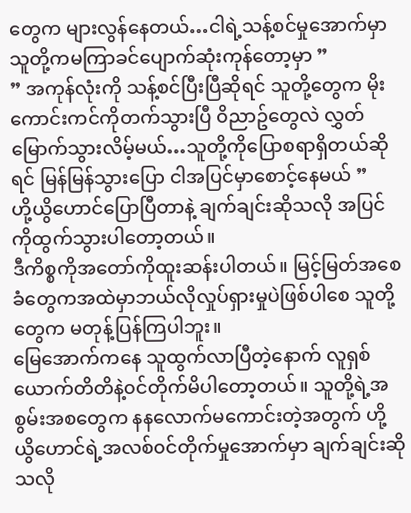တွေက များလွန်နေတယ်…ငါရဲ့သန့်စင်မှုအောက်မှာ သူတို့ကမကြာခင်ပျောက်ဆုံးကုန်တော့မှာ ”
” အကုန်လုံးကို သန့်စင်ပြီးပြီဆိုရင် သူတို့တွေက မိုးကောင်းကင်ကိုတက်သွားပြီ ၀ိညာဥ်တွေလဲ လွှတ်မြောက်သွားလိမ့်မယ်…သူတို့ကိုပြောစရာရှိတယ်ဆိုရင် မြန်မြန်သွားပြော ငါအပြင်မှာစောင့်နေမယ် ”
ဟို့ယွိဟောင်ပြောပြီတာနဲ့ ချက်ချင်းဆိုသလို အပြင်ကိုထွက်သွားပါတော့တယ်။
ဒီကိစ္စကိုအတော်ကိုထူးဆန်းပါတယ်။ မြင့်မြတ်အစေခံတွေကအထဲမှာဘယ်လိုလှုပ်ရှားမှုပဲဖြစ်ပါစေ သူတို့တွေက မတုန့်ပြန်ကြပါဘူး။
မြေအောက်ကနေ သူထွက်လာပြီတဲ့နောက် လူရှစ်ယောက်တိတိနဲ့၀င်တိုက်မိပါတော့တယ်။ သူတို့ရဲ့အစွမ်းအစတွေက နနလောက်မကောင်းတဲ့အတွက် ဟို့ယွိဟောင်ရဲ့အလစ်၀င်တိုက်မှုအောက်မှာ ချက်ချင်းဆိုသလို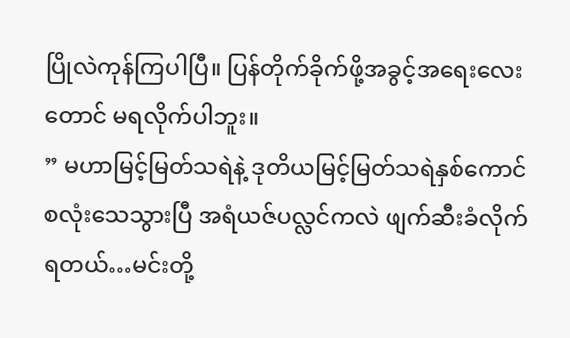ပြိုလဲကုန်ကြပါပြီ။ ပြန်တိုက်ခိုက်ဖို့အခွင့်အရေးလေးတောင် မရလိုက်ပါဘူး။
” မဟာမြင့်မြတ်သရဲနဲ့ ဒုတိယမြင့်မြတ်သရဲနှစ်ကောင်စလုံးသေသွားပြီ အရံယဇ်ပလ္လင်ကလဲ ဖျက်ဆီးခံလိုက်ရတယ်…မင်းတို့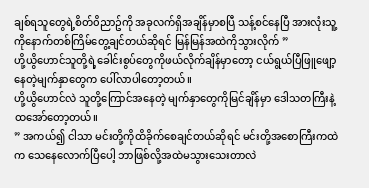ချစ်ရသူတွေရဲ့စိတ်၀ိညာဥ်ကို အခုလက်ရှိအချိန်မှာစပြီ သန့်စင်နေပြီ အားလုံးသူ့ကိုနောက်တစ်ကြိမ်တွေ့ချင်တယ်ဆိုရင် မြန်မြန်အထဲကိုသွားလိုက် ”
ဟို့ယွိဟောင်သူတို့ရဲ့ခေါင်းစွပ်တွေကိုဖယ်လိုက်ချိန်မှာတော့ ငယ်ရွယ်ပြီဖြူဖျော့နေတဲ့မျက်နှာတွေက ပေါ်လာပါတော့တယ်။
ဟို့ယွိဟောင်လဲ သူတို့ကြောင်အနေတဲ့ မျက်နှာတွေကိုမြင်ချိန်မှာ ဒေါသတကြီးနဲ့ထအော်တော့တယ်။
” အကယ်၍ ငါသာ မင်းတို့ကိုထိခိုက်စေချင်တယ်ဆိုရင် မင်းတို့အစောကြီးကထဲက သေနေလောက်ပြီပေါ့ ဘာဖြစ်လို့အထဲမသွားသေးတာလဲ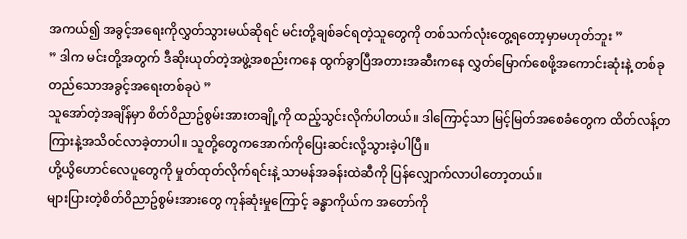အကယ်၍ အခွင့်အရေးကိုလွှတ်သွားမယ်ဆိုရင် မင်းတို့ချစ်ခင်ရတဲ့သူတွေကို တစ်သက်လုံးတွေ့ရတော့မှာမဟုတ်ဘူး ”
” ဒါက မင်းတို့အတွက် ဒီဆိုးယုတ်တဲ့အဖွဲ့အစည်းကနေ ထွက်ခွာပြီအတားအဆီးကနေ လွှတ်မြောက်စေဖို့အကောင်းဆုံးနဲ့ တစ်ခုတည်သောအခွင့်အရေးတစ်ခုပဲ ”
သူအော်တဲ့အချိန်မှာ စိတ်၀ိညာဥ်စွမ်းအားတချို့ကို ထည့်သွင်းလိုက်ပါတယ်။ ဒါကြောင့်သာ မြင့်မြတ်အစေခံတွေက ထိတ်လန့်တကြားနဲ့အသိ၀င်လာခဲ့တာပါ။ သူတို့တွေကအောက်ကိုပြေးဆင်းလို့သွားခဲ့ပါပြီ။
ဟို့ယွိဟောင်လေပူတွေကို မှုတ်ထုတ်လိုက်ရင်းနဲ့ သာမန်အခန်းထဲဆီကို ပြန်လျှောက်လာပါတော့တယ်။
များပြားတဲ့စိတ်၀ိညာဥ်စွမ်းအားတွေ ကုန်ဆုံးမှုကြောင့် ခန္ဓာကိုယ်က အတော်ကို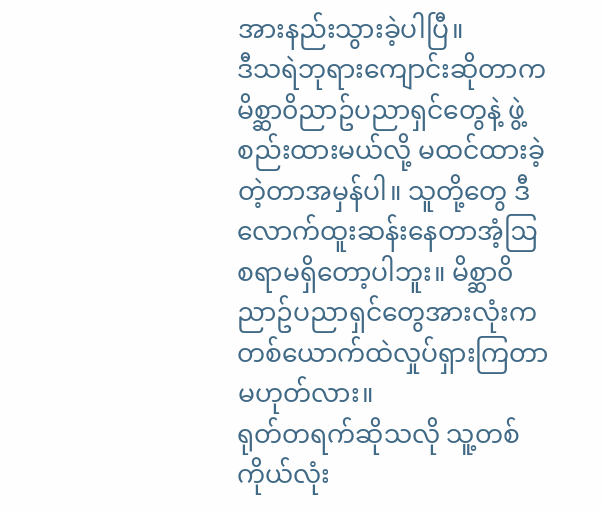အားနည်းသွားခဲ့ပါပြီ။
ဒီသရဲဘုရားကျောင်းဆိုတာက မိစ္ဆာ၀ိညာဥ်ပညာရှင်တွေနဲ့ ဖွဲ့စည်းထားမယ်လို့ မထင်ထားခဲ့တဲ့တာအမှန်ပါ။ သူတို့တွေ ဒီလောက်ထူးဆန်းနေတာအံ့ဩစရာမရှိတော့ပါဘူး။ မိစ္ဆာ၀ိညာဥ်ပညာရှင်တွေအားလုံးက တစ်ယောက်ထဲလှုပ်ရှားကြတာမဟုတ်လား။
ရုတ်တရက်ဆိုသလို သူ့တစ်ကိုယ်လုံး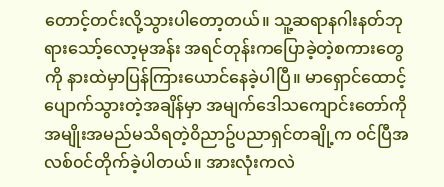တောင့်တင်းလို့သွားပါတော့တယ်။ သူ့ဆရာနဂါးနတ်ဘုရားသော့်လော့မုအန်း အရင်တုန်းကပြောခဲ့တဲ့စကားတွေကို နားထဲမှာပြန်ကြားယောင်နေခဲ့ပါပြီ။ မာရှောင်ထောင့်ပျောက်သွားတဲ့အချိန်မှာ အမျက်ဒေါသကျောင်းတော်ကို အမျိုးအမည်မသိရတဲ့၀ိညာဥ်ပညာရှင်တချို့က ၀င်ပြီအလစ်၀င်တိုက်ခဲ့ပါတယ်။ အားလုံးကလဲ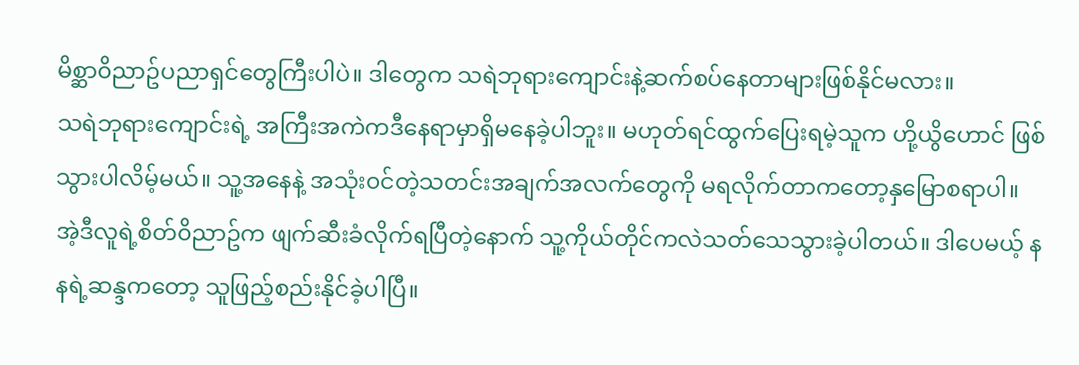မိစ္ဆာ၀ိညာဥ်ပညာရှင်တွေကြီးပါပဲ။ ဒါတွေက သရဲဘုရားကျောင်းနဲ့ဆက်စပ်နေတာများဖြစ်နိုင်မလား။
သရဲဘုရားကျောင်းရဲ့ အကြီးအကဲကဒီနေရာမှာရှိမနေခဲ့ပါဘူး။ မဟုတ်ရင်ထွက်ပြေးရမဲ့သူက ဟို့ယွိဟောင် ဖြစ်သွားပါလိမ့်မယ်။ သူ့အနေနဲ့ အသုံး၀င်တဲ့သတင်းအချက်အလက်တွေကို မရလိုက်တာကတော့နှမြောစရာပါ။ အဲ့ဒီလူရဲ့စိတ်၀ိညာဥ်က ဖျက်ဆီးခံလိုက်ရပြီတဲ့နောက် သူ့ကိုယ်တိုင်ကလဲသတ်သေသွားခဲ့ပါတယ်။ ဒါပေမယ့် နနရဲ့ဆန္ဒကတော့ သူဖြည့်စည်းနိုင်ခဲ့ပါပြီ။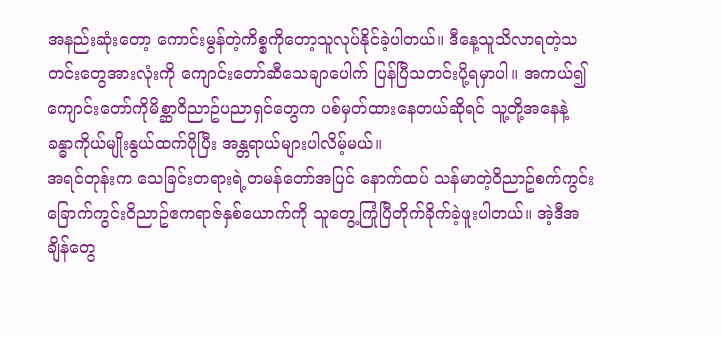အနည်းဆုံးတော့ ကောင်းမွန်တဲ့ကိစ္စကိုတော့သူလုပ်နိုင်ခဲ့ပါတယ်။ ဒီနေ့သူသိလာရတဲ့သတင်းတွေအားလုံးကို ကျောင်းတော်ဆီသေချာပေါက် ပြန်ပြီသတင်းပို့ရမှာပါ။ အကယ်၍ ကျောင်းတော်ကိုမိစ္ဆာ၀ိညာဥ်ပညာရှင်တွေက ပစ်မှတ်ထားနေတယ်ဆိုရင် သူ့တို့အနေနဲ့ ခန္ဓာကိုယ်မျိုးနွယ်ထက်ပိုပြီး အန္တရာယ်များပါလိမ့်မယ်။
အရင်တုန်းက သေခြင်းတရားရဲ့တမန်တော်အပြင် နောက်ထပ် သန်မာတဲ့၀ိညာဥ်စက်ကွင်းခြောက်ကွင်း၀ိညာဥ်ဧကရာဇ်နှစ်ယောက်ကို သူတွေ့ကြုံပြီတိုက်ခိုက်ခဲ့ဖူးပါတယ်။ အဲ့ဒီအချိန်တွေ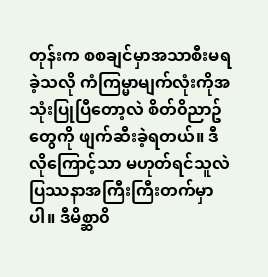တုန်းက စစချင်မှာအသာစီးမရခဲ့သလို ကံကြမ္မာမျက်လုံးကိုအသုံးပြုပြီတော့လဲ စိတ်၀ိညာဥ်တွေကို ဖျက်ဆီးခဲ့ရတယ်။ ဒီလိုကြောင့်သာ မဟုတ်ရင်သူလဲပြဿနာအကြီးကြီးတက်မှာပါ။ ဒီမိစ္ဆာ၀ိ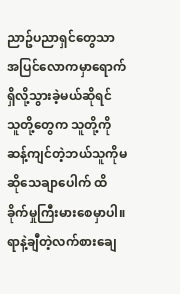ညာဥ်ပညာရှင်တွေသာ အပြင်လောကမှာရောက်ရှိလို့သွားခဲ့မယ်ဆိုရင် သူတို့တွေက သူတို့ကိုဆန့်ကျင်တဲ့ဘယ်သူကိုမဆိုသေချာပေါက် ထိခိုက်မှုကြီးမားစေမှာပါ။
ရာနဲ့ချီတဲ့လက်စားချေ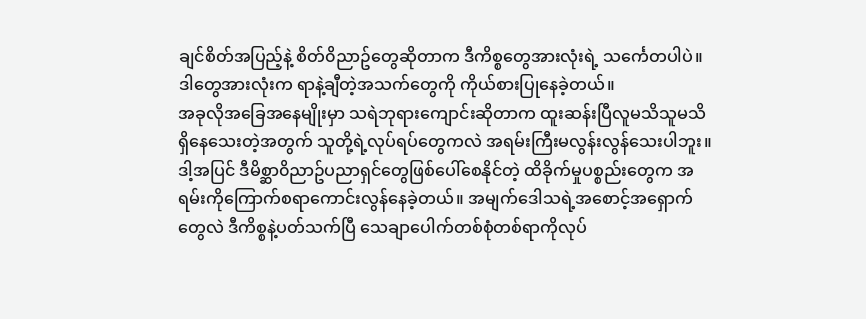ချင်စိတ်အပြည့်နဲ့ စိတ်၀ိညာဥ်တွေဆိုတာက ဒီကိစ္စတွေအားလုံးရဲ့ သင်္ကေတပါပဲ။
ဒါတွေအားလုံးက ရာနဲ့ချီတဲ့အသက်တွေကို ကိုယ်စားပြုနေခဲ့တယ်။
အခုလိုအခြေအနေမျိုးမှာ သရဲဘုရားကျောင်းဆိုတာက ထူးဆန်းပြီလူမသိသူမသိရှိနေသေးတဲ့အတွက် သူတို့ရဲ့လုပ်ရပ်တွေကလဲ အရမ်းကြီးမလွန်းလွန်သေးပါဘူး။ ဒါ့အပြင် ဒီမိစ္ဆာ၀ိညာဥ်ပညာရှင်တွေဖြစ်ပေါ်စေနိုင်တဲ့ ထိခိုက်မှုပစ္စည်းတွေက အရမ်းကိုကြောက်စရာကောင်းလွန်နေခဲ့တယ်။ အမျက်ဒေါသရဲ့အစောင့်အရှောက်တွေလဲ ဒီကိစ္စနဲ့ပတ်သက်ပြီ သေချာပေါက်တစ်စုံတစ်ရာကိုလုပ်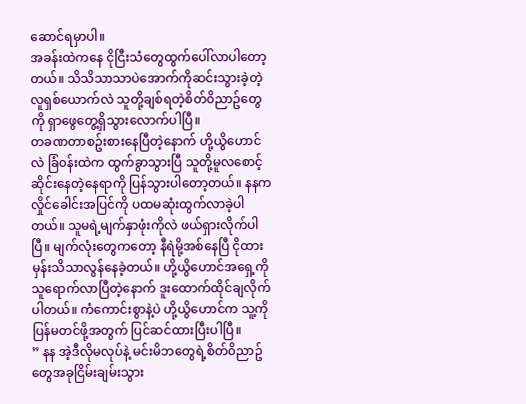ဆောင်ရမှာပါ။
အခန်းထဲကနေ ငိုငြီးသံတွေထွက်ပေါ်လာပါတော့တယ်။ သိသိသာသာပဲအောက်ကိုဆင်းသွားခဲ့တဲ့ လူရှစ်ယောက်လဲ သူတို့ချစ်ရတဲ့စိတ်၀ိညာဥ်တွေကို ရှာဖွေတွေ့ရှိသွားလောက်ပါပြီ။
တခဏတာစဥ်းစားနေပြီတဲ့နောက် ဟို့ယွိဟောင်လဲ ခြံ၀န်းထဲက ထွက်ခွာသွားပြီ သူတို့မူလစောင့်ဆိုင်းနေတဲ့နေရာကို ပြန်သွားပါတော့တယ်။ နနက လှိုင်ခေါင်းအပြင်ကို ပထမဆုံးထွက်လာခဲ့ပါတယ်။ သူမရဲ့မျက်နှာဖုံးကိုလဲ ဖယ်ရှားလိုက်ပါပြီ။ မျက်လုံးတွေကတော့ နီရဲမို့အစ်နေပြီ ငိုထားမှန်းသိသာလွန်နေခဲ့တယ်။ ဟို့ယွိဟောင်အရှေ့ကိုသူရောက်လာပြီတဲ့နောက် ဒူးထောက်ထိုင်ချလိုက်ပါတယ်။ ကံကောင်းစွာနဲ့ပဲ ဟို့ယွိဟောင်က သူ့ကိုပြန်မတင်ဖို့အတွက် ပြင်ဆင်ထားပြီးပါပြီ။
” နန အဲ့ဒီလိုမလုပ်နဲ့ မင်းမိဘတွေရဲ့စိတ်၀ိညာဥ်တွေအခုငြိမ်းချမ်းသွား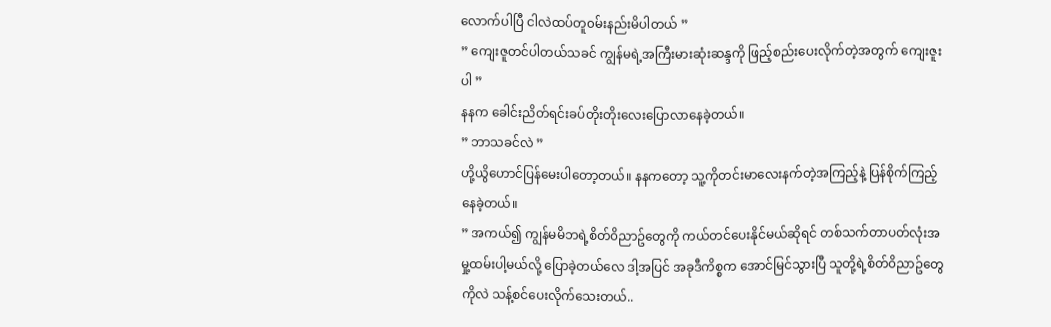လောက်ပါပြီ ငါလဲထပ်တူ၀မ်းနည်းမိပါတယ် ”
” ကျေးဇူတင်ပါတယ်သခင် ကျွန်မရဲ့အကြီးမားဆုံးဆန္ဒကို ဖြည့်စည်းပေးလိုက်တဲ့အတွက် ကျေးဇူးပါ ”
နနက ခေါင်းညိတ်ရင်းခပ်တိုးတိုးလေးပြောလာနေခဲ့တယ်။
” ဘာသခင်လဲ ”
ဟို့ယွိဟောင်ပြန်မေးပါတော့တယ်။ နနကတော့ သူ့ကိုတင်းမာလေးနက်တဲ့အကြည့်နဲ့ ပြန်စိုက်ကြည့်နေခဲ့တယ်။
” အကယ်၍ ကျွန်မမိဘရဲ့စိတ်၀ိညာဥ်တွေကို ကယ်တင်ပေးနိုင်မယ်ဆိုရင် တစ်သက်တာပတ်လုံးအမှု့ထမ်းပါ့မယ်လို့ ပြောခဲ့တယ်လေ ဒါ့အပြင် အခုဒီကိစ္စက အောင်မြင်သွားပြီ သူတို့ရဲ့စိတ်၀ိညာဥ်တွေကိုလဲ သန့်စင်ပေးလိုက်သေးတယ်..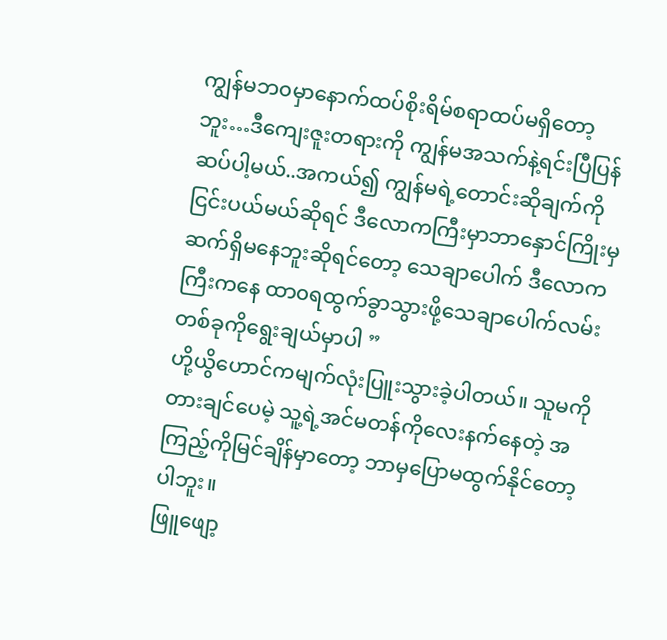ကျွန်မဘ၀မှာနောက်ထပ်စိုးရိမ်စရာထပ်မရှိတော့ဘူး…ဒီကျေးဇူးတရားကို ကျွန်မအသက်နဲ့ရင်းပြီပြန်ဆပ်ပါ့မယ်..အကယ်၍ ကျွန်မရဲ့တောင်းဆိုချက်ကိုငြင်းပယ်မယ်ဆိုရင် ဒီလောကကြီးမှာဘာနှောင်ကြိုးမှဆက်ရှိမနေဘူးဆိုရင်တော့ သေချာပေါက် ဒီလောကကြီးကနေ ထာ၀ရထွက်ခွာသွားဖို့သေချာပေါက်လမ်းတစ်ခုကိုရွေးချယ်မှာပါ ”
ဟို့ယွိဟောင်ကမျက်လုံးပြူးသွားခဲ့ပါတယ်။ သူမကို တားချင်ပေမဲ့ သူ့ရဲ့အင်မတန်ကိုလေးနက်နေတဲ့ အကြည့်ကိုမြင်ချိန်မှာတော့ ဘာမှပြောမထွက်နိုင်တော့ပါဘူး။
ဖြူဖျော့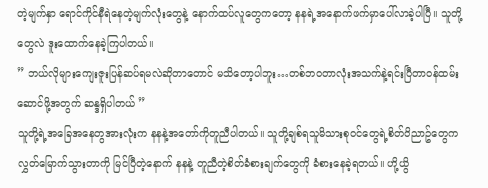တဲ့မျက်နှာ ရောင်ကိုင်နီရဲနေတဲ့မျက်လုံးတွေနဲ့ နောက်ထပ်လူတွေကတော့ နနရဲ့အနောက်ဖက်မှာပေါ်လာခဲ့ပါပြီ။ သူတို့တွေလဲ ဒူးထောက်နေခဲ့ကြပါတယ်။
” ဘယ်လိုများကျေးဇူးပြန်ဆပ်ရမလဲဆိုတာတောင် မသိတော့ပါဘူး…တစ်ဘ၀တာလုံးအသက်နဲ့ရင်းပြီတာ၀န်ထမ်းဆောင်ဖို့အတွက် ဆန္ဒရှိပါတယ် ”
သူတို့ရဲ့အခြေအနေတွအားလုံးက နနနဲ့အတော်ကိုတူညီပါတယ်။ သူတို့ချစ်ရသူမိသားစု၀င်တွေရဲ့စိတ်၀ိညာဥ်တွေက လွှတ်မြောက်သွားတာကို မြင်ပြီတဲ့နောက် နနနဲ့ တူညီတဲ့စိတ်ခံစားချက်တွေကို ခံစားနေခဲ့ရတယ်။ ဟို့ယွိ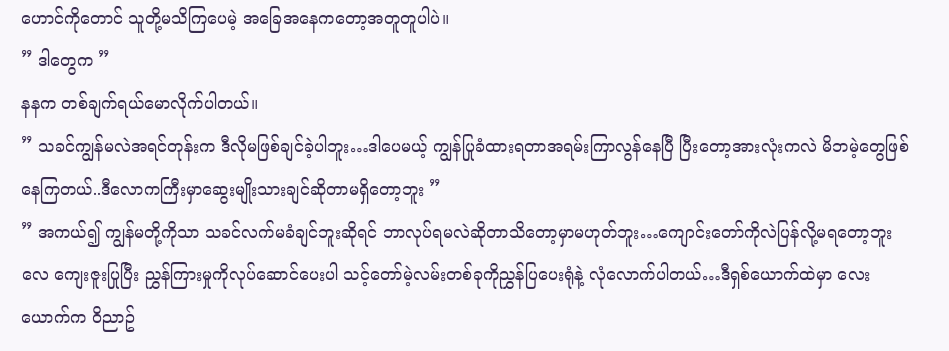ဟောင်ကိုတောင် သူတို့မသိကြပေမဲ့ အခြေအနေကတော့အတူတူပါပဲ။
” ဒါတွေက ”
နနက တစ်ချက်ရယ်မောလိုက်ပါတယ်။
” သခင်ကျွန်မလဲအရင်တုန်းက ဒီလိုမဖြစ်ချင်ခဲ့ပါဘူး…ဒါပေမယ့် ကျွန်ပြုခံထားရတာအရမ်းကြာလွန်နေပြီ ပြီးတော့အားလုံးကလဲ မိဘမဲ့တွေဖြစ်နေကြတယ်..ဒီလောကကြီးမှာဆွေးမျိုးသားချင်ဆိုတာမရှိတော့ဘူး ”
” အကယ်၍ ကျွန်မတို့ကိုသာ သခင်လက်မခံချင်ဘူးဆိုရင် ဘာလုပ်ရမလဲဆိုတာသိတော့မှာမဟုတ်ဘူး…ကျောင်းတော်ကိုလဲပြန်လို့မရတော့ဘူးလေ ကျေးဇူးပြုပြီး ညွှန်ကြားမှုကိုလုပ်ဆောင်ပေးပါ သင့်တော်မဲ့လမ်းတစ်ခုကိုညွှန်ပြပေးရုံနဲ့ လုံလောက်ပါတယ်…ဒီရှစ်ယောက်ထဲမှာ လေးယောက်က ၀ိညာဥ်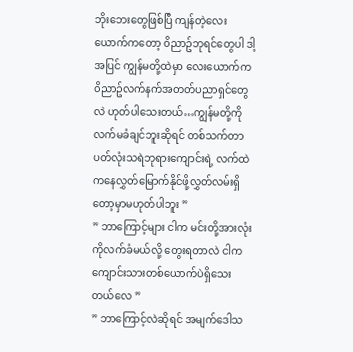ဘိုးဘေးတွေဖြစ်ပြီ ကျန်တဲ့လေးယောက်ကတော့ ၀ိညာဥ်ဘုရင်တွေပါ ဒါ့အပြင် ကျွန်မတို့ထဲမှာ လေးယောက်က ၀ိညာဥ်လက်နက်အတတ်ပညာရှင်တွေလဲ ဟုတ်ပါသေးတယ်…ကျွန်မတို့ကိုလက်မခံချင်ဘူးဆိုရင် တစ်သက်တာပတ်လုံးသရဲဘုရားကျောင်းရဲ့ လက်ထဲကနေလွှတ်မြောက်နိုင်ဖို့လွှတ်လမ်းရှိတော့မှာမဟုတ်ပါဘူး ”
” ဘာကြောင့်များ ငါက မင်းတို့အားလုံးကိုလက်ခံမယ်လို့ တွေးရတာလဲ ငါကကျောင်းသားတစ်ယောက်ပဲရှိသေးတယ်လေ ”
” ဘာကြောင့်လဲဆိုရင် အမျက်ဒေါသ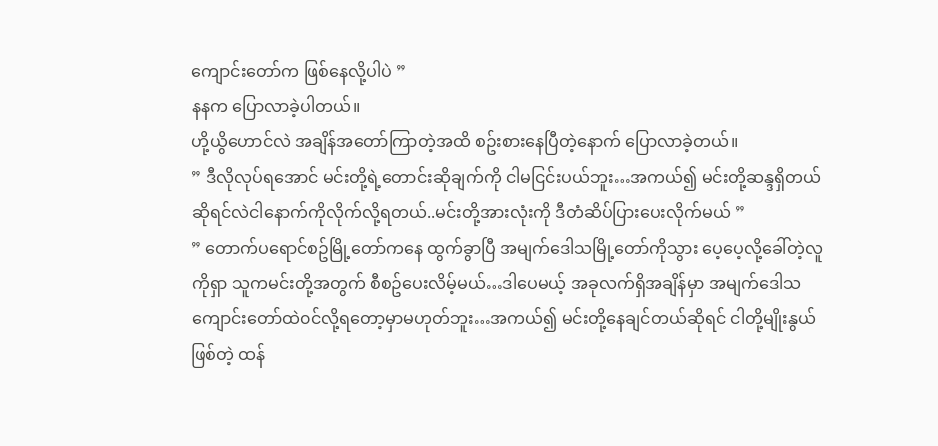ကျောင်းတော်က ဖြစ်နေလို့ပါပဲ ”
နနက ပြောလာခဲ့ပါတယ်။
ဟို့ယွိဟောင်လဲ အချိန်အတော်ကြာတဲ့အထိ စဥ်းစားနေပြီတဲ့နောက် ပြောလာခဲ့တယ်။
” ဒီလိုလုပ်ရအောင် မင်းတို့ရဲ့တောင်းဆိုချက်ကို ငါမငြင်းပယ်ဘူး…အကယ်၍ မင်းတို့ဆန္ဒရှိတယ်ဆိုရင်လဲငါနောက်ကိုလိုက်လို့ရတယ်..မင်းတို့အားလုံးကို ဒီတံဆိပ်ပြားပေးလိုက်မယ် ”
” တောက်ပရောင်စဥ်မြို့တော်ကနေ ထွက်ခွာပြီ အမျက်ဒေါသမြို့တော်ကိုသွား ပေ့ပေ့လို့ခေါ်တဲ့လူကိုရှာ သူကမင်းတို့အတွက် စီစဥ်ပေးလိမ့်မယ်…ဒါပေမယ့် အခုလက်ရှိအချိန်မှာ အမျက်ဒေါသကျောင်းတော်ထဲ၀င်လို့ရတော့မှာမဟုတ်ဘူး…အကယ်၍ မင်းတို့နေချင်တယ်ဆိုရင် ငါတို့မျိုးနွယ်ဖြစ်တဲ့ ထန်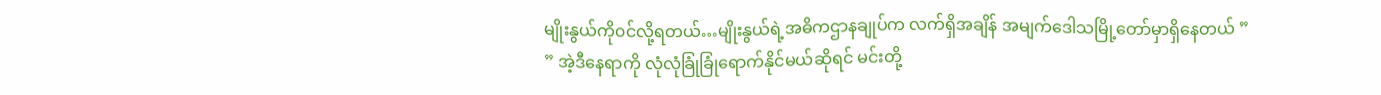မျိုးနွယ်ကို၀င်လို့ရတယ်…မျိုးနွယ်ရဲ့အဓိကဌာနချုပ်က လက်ရှိအချိန် အမျက်ဒေါသမြို့တော်မှာရှိနေတယ် ”
” အဲ့ဒီနေရာကို လုံလုံခြုံခြုံရောက်နိုင်မယ်ဆိုရင် မင်းတို့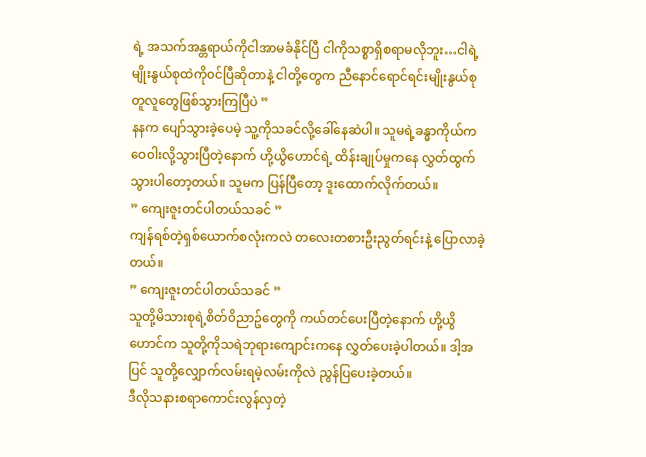ရဲ့ အသက်အန္တရာယ်ကိုငါအာမခံနိုင်ပြီ ငါကိုသစ္စာရှိစရာမလိုဘူး…ငါရဲ့မျိုးနွယ်စုထဲကို၀င်ပြီဆိုတာနဲ့ ငါတို့တွေက ညီနောင်ရောင်ရင်းမျိုးနွယ်စုတူလူတွေဖြစ်သွားကြပြီပဲ ”
နနက ပျော်သွားခဲ့ပေမဲ့ သူ့ကိုသခင်လို့ခေါ်နေဆဲပါ။ သူမရဲ့ခန္ဓာကိုယ်က ဝေ၀ါးလို့သွားပြီတဲ့နောက် ဟို့ယွိဟောင်ရဲ့ ထိန်းချုပ်မှုကနေ လွှတ်ထွက်သွားပါတော့တယ်။ သူမက ပြန်ပြီတော့ ဒူးထောက်လိုက်တယ်။
” ကျေးဇူးတင်ပါတယ်သခင် ”
ကျန်ရစ်တဲ့ရှစ်ယောက်စလုံးကလဲ တလေးတစားဦးညွတ်ရင်းနဲ့ ပြောလာခဲ့တယ်။
” ကျေးဇူးတင်ပါတယ်သခင် ”
သူတို့မိသားစုရဲ့စိတ်၀ိညာဥ်တွေကို ကယ်တင်ပေးပြီတဲ့နောက် ဟို့ယွိဟောင်က သူတို့ကိုသရဲဘုရားကျောင်းကနေ လွှတ်ပေးခဲ့ပါတယ်။ ဒါ့အပြင် သူတို့လျှောက်လမ်းရမဲ့လမ်းကိုလဲ ညွန်ပြပေးခဲ့တယ်။
ဒီလိုသနားစရာကောင်းလွန်လှတဲ့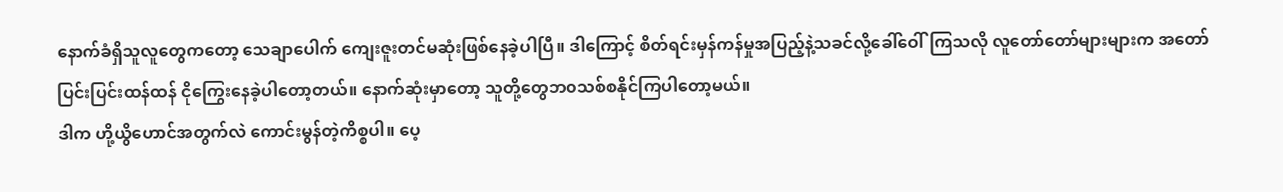နောက်ခံရှိသူလူတွေကတော့ သေချာပေါက် ကျေးဇူးတင်မဆုံးဖြစ်နေခဲ့ပါပြီ။ ဒါကြောင့် စိတ်ရင်းမှန်ကန်မှုအပြည့်နဲ့သခင်လို့ခေါ်ဝေါ်ကြသလို လူတော်တော်များများက အတော်ပြင်းပြင်းထန်ထန် ငိုကြွေးနေခဲ့ပါတော့တယ်။ နောက်ဆုံးမှာတော့ သူတို့တွေဘ၀သစ်စနိုင်ကြပါတော့မယ်။
ဒါက ဟို့ယွိဟောင်အတွက်လဲ ကောင်းမွန်တဲ့ကိစ္စပါ။ ပေ့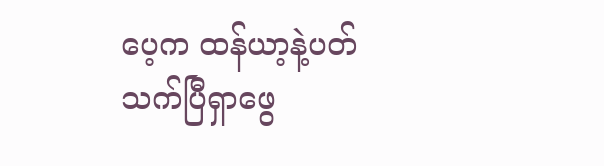ပေ့က ထန်ယာ့နဲ့ပတ်သက်ပြီရှာဖွေ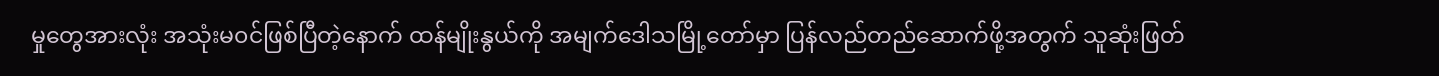မှုတွေအားလုံး အသုံးမ၀င်ဖြစ်ပြီတဲ့နောက် ထန်မျိုးနွယ်ကို အမျက်ဒေါသမြို့တော်မှာ ပြန်လည်တည်ဆောက်ဖို့အတွက် သူဆုံးဖြတ်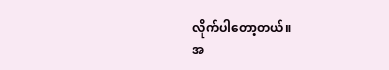လိုက်ပါတော့တယ်။
အ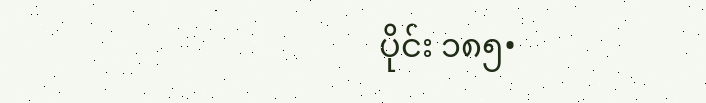ပိုင်း ၁၈၅•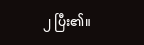၂ ပြီး၏။